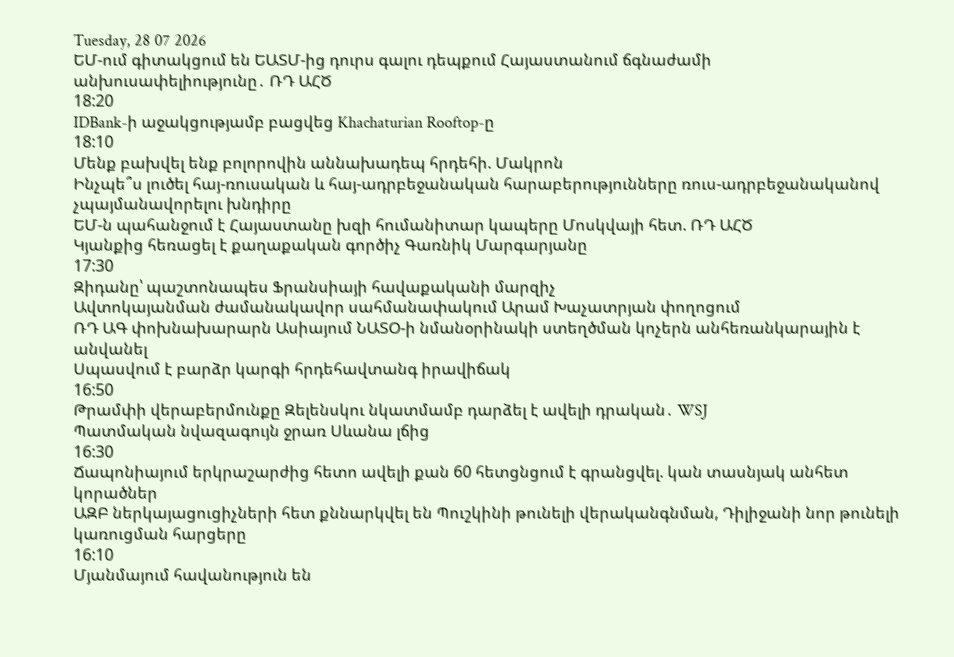Tuesday, 28 07 2026
ԵՄ-ում գիտակցում են ԵԱՏՄ-ից դուրս գալու դեպքում Հայաստանում ճգնաժամի անխուսափելիությունը․ ՌԴ ԱՀԾ
18:20
IDBank-ի աջակցությամբ բացվեց Khachaturian Rooftop-ը
18:10
Մենք բախվել ենք բոլորովին աննախադեպ հրդեհի. Մակրոն
Ինչպե՞ս լուծել հայ-ռուսական և հայ-ադրբեջանական հարաբերությունները ռուս-ադրբեջանականով չպայմանավորելու խնդիրը
ԵՄ-ն պահանջում է Հայաստանը խզի հումանիտար կապերը Մոսկվայի հետ. ՌԴ ԱՀԾ
Կյանքից հեռացել է քաղաքական գործիչ Գառնիկ Մարգարյանը
17:30
Զիդանը՝ պաշտոնապես Ֆրանսիայի հավաքականի մարզիչ
Ավտոկայանման ժամանակավոր սահմանափակում Արամ Խաչատրյան փողոցում
ՌԴ ԱԳ փոխնախարարն Ասիայում ՆԱՏՕ-ի նմանօրինակի ստեղծման կոչերն անհեռանկարային է անվանել
Սպասվում է բարձր կարգի հրդեհավտանգ իրավիճակ
16:50
Թրամփի վերաբերմունքը Զելենսկու նկատմամբ դարձել է ավելի դրական․ WSJ
Պատմական նվազագույն ջրառ Սևանա լճից
16:30
Ճապոնիայում երկրաշարժից հետո ավելի քան 60 հետցնցում է գրանցվել. կան տասնյակ անհետ կորածներ
ԱԶԲ ներկայացուցիչների հետ քննարկվել են Պուշկինի թունելի վերականգնման, Դիլիջանի նոր թունելի կառուցման հարցերը
16:10
Մյանմայում հավանություն են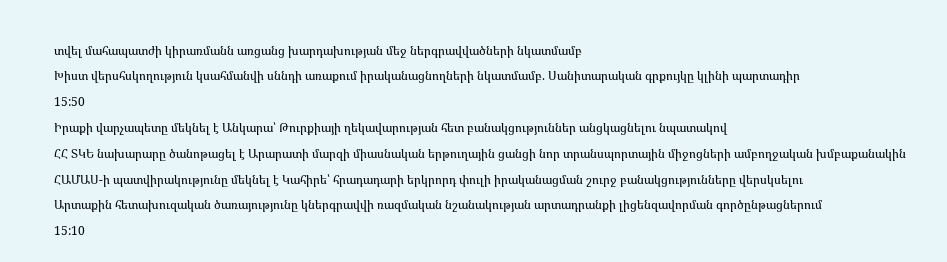տվել մահապատժի կիրառմանն առցանց խարդախության մեջ ներգրավվածների նկատմամբ
Խիստ վերսհսկողություն կսահմանվի սննդի առաքում իրականացնողների նկատմամբ. Սանիտարական գրքույկը կլինի պարտադիր
15:50
Իրաքի վարչապետը մեկնել է Անկարա՝ Թուրքիայի ղեկավարության հետ բանակցություններ անցկացնելու նպատակով
ՀՀ ՏԿԵ նախարարը ծանոթացել է Արարատի մարզի միասնական երթուղային ցանցի նոր տրանսպորտային միջոցների ամբողջական խմբաքանակին
ՀԱՄԱՍ-ի պատվիրակությունը մեկնել է Կահիրե՝ հրադադարի երկրորդ փուլի իրականացման շուրջ բանակցությունները վերսկսելու
Արտաքին հետախուզական ծառայությունը կներգրավվի ռազմական նշանակության արտադրանքի լիցենզավորման գործընթացներում
15:10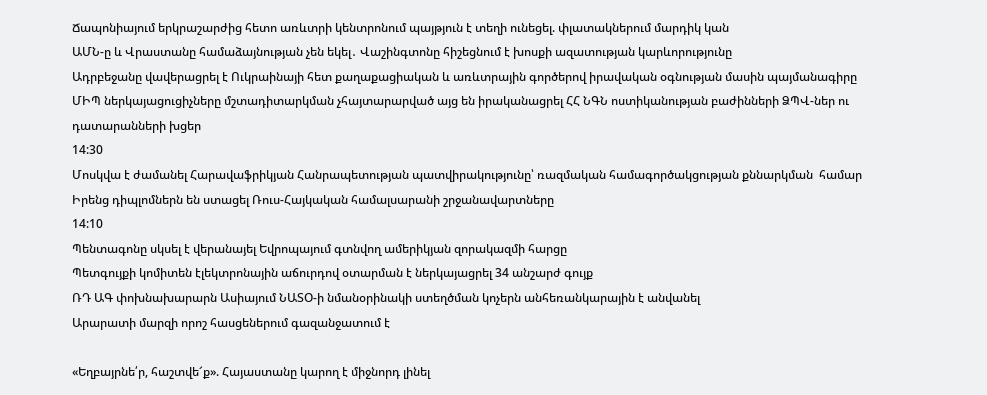Ճապոնիայում երկրաշարժից հետո առևտրի կենտրոնում պայթյուն է տեղի ունեցել. փլատակներում մարդիկ կան
ԱՄՆ-ը և Վրաստանը համաձայնության չեն եկել․ Վաշինգտոնը հիշեցնում է խոսքի ազատության կարևորությունը
Ադրբեջանը վավերացրել է Ուկրաինայի հետ քաղաքացիական և առևտրային գործերով իրավական օգնության մասին պայմանագիրը
ՄԻՊ ներկայացուցիչները մշտադիտարկման չհայտարարված այց են իրականացրել ՀՀ ՆԳՆ ոստիկանության բաժինների ՁՊՎ-ներ ու դատարանների խցեր
14:30
Մոսկվա է ժամանել Հարավաֆրիկյան Հանրապետության պատվիրակությունը՝ ռազմական համագործակցության քննարկման  համար
Իրենց դիպլոմներն են ստացել Ռուս-Հայկական համալսարանի շրջանավարտները
14:10
Պենտագոնը սկսել է վերանայել Եվրոպայում գտնվող ամերիկյան զորակազմի հարցը
Պետգույքի կոմիտեն էլեկտրոնային աճուրդով օտարման է ներկայացրել 34 անշարժ գույք
ՌԴ ԱԳ փոխնախարարն Ասիայում ՆԱՏՕ-ի նմանօրինակի ստեղծման կոչերն անհեռանկարային է անվանել
Արարատի մարզի որոշ հասցեներում գազանջատում է

«Եղբայրնե՛ր, հաշտվե՜ք». Հայաստանը կարող է միջնորդ լինել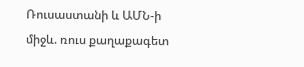Ռուսաստանի և ԱՄՆ-ի միջև. ռուս քաղաքագետ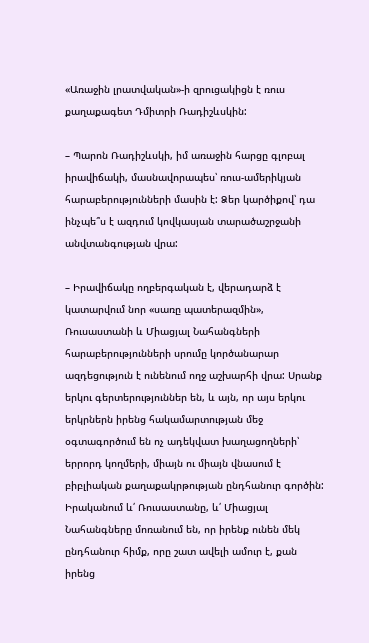«Առաջին լրատվական»-ի զրուցակիցն է ռուս քաղաքագետ Դմիտրի Ռադիշևսկին:

– Պարոն Ռադիշևսկի, իմ առաջին հարցը գլոբալ իրավիճակի, մասնավորապես՝ ռուս-ամերիկյան հարաբերությունների մասին է: Ձեր կարծիքով՝ դա ինչպե՞ս է ազդում կովկասյան տարածաշրջանի անվտանգության վրա:

– Իրավիճակը ողբերգական է, վերադարձ է կատարվում նոր «սառը պատերազմին», Ռուսաստանի և Միացյալ Նահանգների հարաբերությունների սրումը կործանարար ազդեցություն է ունենում ողջ աշխարհի վրա: Սրանք երկու գերտերություններ են, և այն, որ այս երկու երկրներն իրենց հակամարտության մեջ օգտագործում են ոչ ադեկվատ խաղացողների՝ երրորդ կողմերի, միայն ու միայն վնասում է բիբլիական քաղաքակրթության ընդհանուր գործին: Իրականում և՛ Ռուսաստանը, և՛ Միացյալ Նահանգները մոռանում են, որ իրենք ունեն մեկ ընդհանուր հիմք, որը շատ ավելի ամուր է, քան իրենց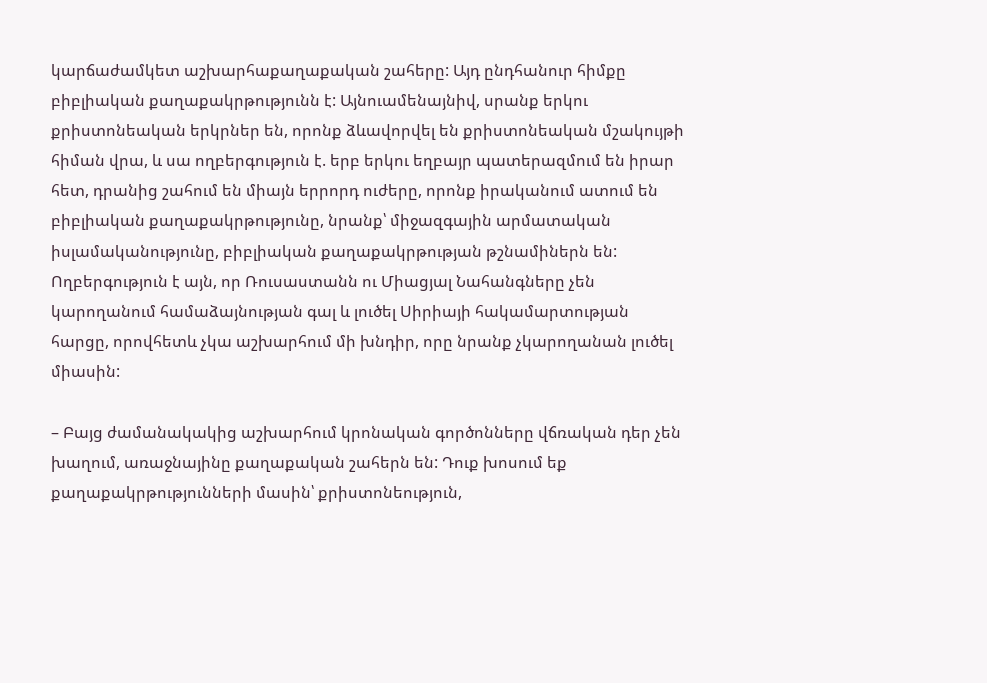կարճաժամկետ աշխարհաքաղաքական շահերը: Այդ ընդհանուր հիմքը բիբլիական քաղաքակրթությունն է: Այնուամենայնիվ, սրանք երկու քրիստոնեական երկրներ են, որոնք ձևավորվել են քրիստոնեական մշակույթի հիման վրա, և սա ողբերգություն է. երբ երկու եղբայր պատերազմում են իրար հետ, դրանից շահում են միայն երրորդ ուժերը, որոնք իրականում ատում են բիբլիական քաղաքակրթությունը, նրանք՝ միջազգային արմատական իսլամականությունը, բիբլիական քաղաքակրթության թշնամիներն են: Ողբերգություն է այն, որ Ռուսաստանն ու Միացյալ Նահանգները չեն կարողանում համաձայնության գալ և լուծել Սիրիայի հակամարտության հարցը, որովհետև չկա աշխարհում մի խնդիր, որը նրանք չկարողանան լուծել միասին:

– Բայց ժամանակակից աշխարհում կրոնական գործոնները վճռական դեր չեն խաղում, առաջնայինը քաղաքական շահերն են: Դուք խոսում եք քաղաքակրթությունների մասին՝ քրիստոնեություն,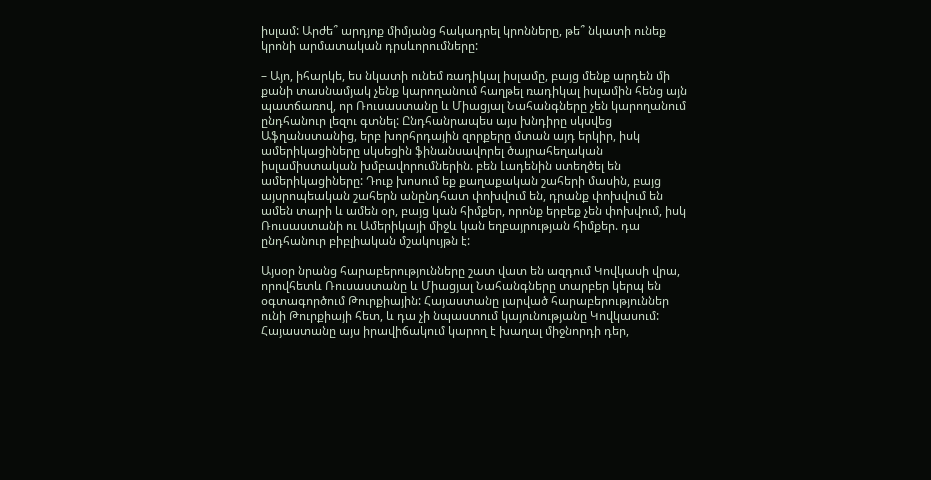իսլամ: Արժե՞ արդյոք միմյանց հակադրել կրոնները, թե՞ նկատի ունեք կրոնի արմատական դրսևորումները:

– Այո, իհարկե, ես նկատի ունեմ ռադիկալ իսլամը, բայց մենք արդեն մի քանի տասնամյակ չենք կարողանում հաղթել ռադիկալ իսլամին հենց այն պատճառով, որ Ռուսաստանը և Միացյալ Նահանգները չեն կարողանում ընդհանուր լեզու գտնել: Ընդհանրապես այս խնդիրը սկսվեց Աֆղանստանից, երբ խորհրդային զորքերը մտան այդ երկիր, իսկ ամերիկացիները սկսեցին ֆինանսավորել ծայրահեղական իսլամիստական խմբավորումներին. բեն Լադենին ստեղծել են ամերիկացիները: Դուք խոսում եք քաղաքական շահերի մասին, բայց այսրոպեական շահերն անընդհատ փոխվում են, դրանք փոխվում են ամեն տարի և ամեն օր, բայց կան հիմքեր, որոնք երբեք չեն փոխվում, իսկ Ռուսաստանի ու Ամերիկայի միջև կան եղբայրության հիմքեր. դա ընդհանուր բիբլիական մշակույթն է:

Այսօր նրանց հարաբերությունները շատ վատ են ազդում Կովկասի վրա, որովհետև Ռուսաստանը և Միացյալ Նահանգները տարբեր կերպ են օգտագործում Թուրքիային: Հայաստանը լարված հարաբերություններ ունի Թուրքիայի հետ, և դա չի նպաստում կայունությանը Կովկասում: Հայաստանը այս իրավիճակում կարող է խաղալ միջնորդի դեր,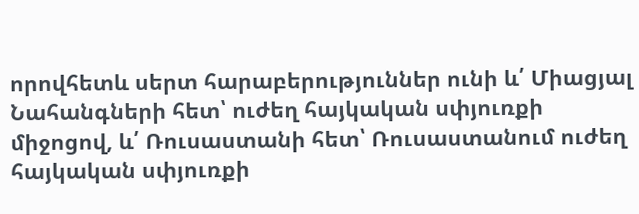որովհետև սերտ հարաբերություններ ունի և՛ Միացյալ Նահանգների հետ՝ ուժեղ հայկական սփյուռքի միջոցով, և՛ Ռուսաստանի հետ՝ Ռուսաստանում ուժեղ հայկական սփյուռքի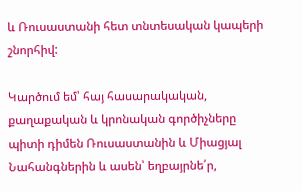և Ռուսաստանի հետ տնտեսական կապերի շնորհիվ:

Կարծում եմ՝ հայ հասարակական, քաղաքական և կրոնական գործիչները պիտի դիմեն Ռուսաստանին և Միացյալ Նահանգներին և ասեն՝ եղբայրնե՛ր,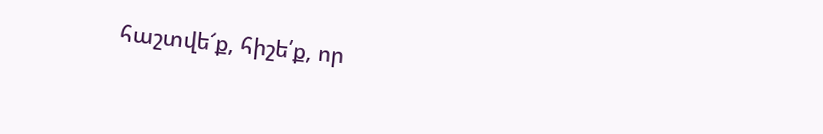հաշտվե՜ք, հիշե՛ք, որ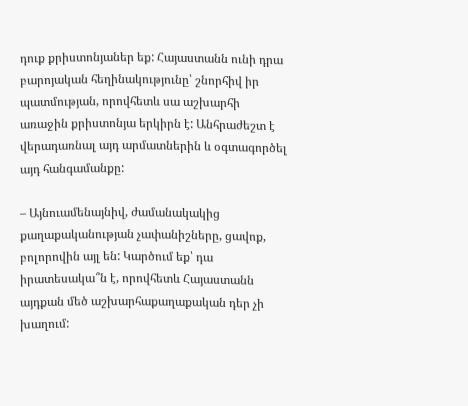դուք քրիստոնյաներ եք: Հայաստանն ունի դրա բարոյական հեղինակությունը՝ շնորհիվ իր պատմության, որովհետև սա աշխարհի առաջին քրիստոնյա երկիրն է: Անհրաժեշտ է վերադառնալ այդ արմատներին և օգտագործել այդ հանգամանքը:

– Այնուամենայնիվ, ժամանակակից քաղաքականության չափանիշները, ցավոք, բոլորովին այլ են: Կարծում եք՝ դա իրատեսակա՞ն է, որովհետև Հայաստանն այդքան մեծ աշխարհաքաղաքական դեր չի խաղում: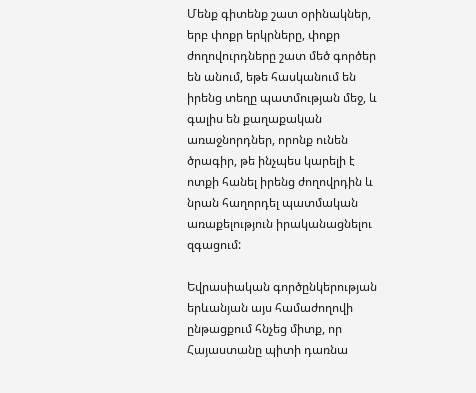Մենք գիտենք շատ օրինակներ, երբ փոքր երկրները, փոքր ժողովուրդները շատ մեծ գործեր են անում, եթե հասկանում են իրենց տեղը պատմության մեջ, և գալիս են քաղաքական առաջնորդներ, որոնք ունեն ծրագիր, թե ինչպես կարելի է ոտքի հանել իրենց ժողովրդին և նրան հաղորդել պատմական առաքելություն իրականացնելու զգացում:

Եվրասիական գործընկերության երևանյան այս համաժողովի ընթացքում հնչեց միտք, որ Հայաստանը պիտի դառնա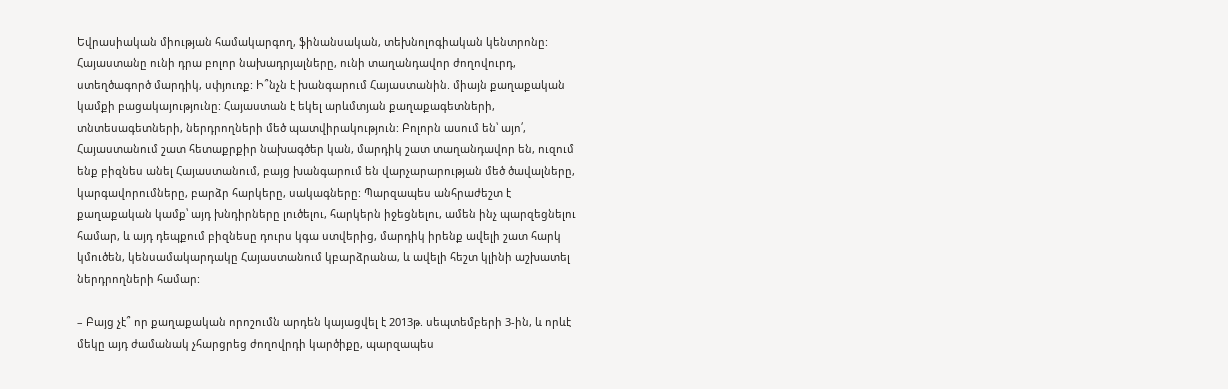Եվրասիական միության համակարգող, ֆինանսական, տեխնոլոգիական կենտրոնը: Հայաստանը ունի դրա բոլոր նախադրյալները, ունի տաղանդավոր ժողովուրդ, ստեղծագործ մարդիկ, սփյուռք: Ի՞նչն է խանգարում Հայաստանին. միայն քաղաքական կամքի բացակայությունը: Հայաստան է եկել արևմտյան քաղաքագետների, տնտեսագետների, ներդրողների մեծ պատվիրակություն: Բոլորն ասում են՝ այո՛, Հայաստանում շատ հետաքրքիր նախագծեր կան, մարդիկ շատ տաղանդավոր են, ուզում ենք բիզնես անել Հայաստանում, բայց խանգարում են վարչարարության մեծ ծավալները, կարգավորումները, բարձր հարկերը, սակագները: Պարզապես անհրաժեշտ է քաղաքական կամք՝ այդ խնդիրները լուծելու, հարկերն իջեցնելու, ամեն ինչ պարզեցնելու համար, և այդ դեպքում բիզնեսը դուրս կգա ստվերից, մարդիկ իրենք ավելի շատ հարկ կմուծեն, կենսամակարդակը Հայաստանում կբարձրանա, և ավելի հեշտ կլինի աշխատել ներդրողների համար:

– Բայց չէ՞ որ քաղաքական որոշումն արդեն կայացվել է 2013թ. սեպտեմբերի 3-ին, և որևէ մեկը այդ ժամանակ չհարցրեց ժողովրդի կարծիքը, պարզապես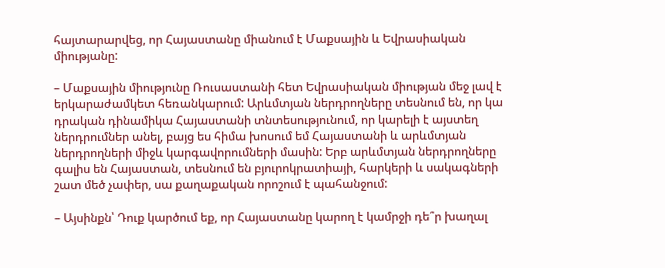հայտարարվեց, որ Հայաստանը միանում է Մաքսային և Եվրասիական միությանը:

– Մաքսային միությունը Ռուսաստանի հետ Եվրասիական միության մեջ լավ է երկարաժամկետ հեռանկարում: Արևմտյան ներդրողները տեսնում են, որ կա դրական դինամիկա Հայաստանի տնտեսությունում, որ կարելի է այստեղ ներդրումներ անել, բայց ես հիմա խոսում եմ Հայաստանի և արևմտյան ներդրողների միջև կարգավորումների մասին: Երբ արևմտյան ներդրողները գալիս են Հայաստան, տեսնում են բյուրոկրատիայի, հարկերի և սակագների շատ մեծ չափեր, սա քաղաքական որոշում է պահանջում:

– Այսինքն՝ Դուք կարծում եք, որ Հայաստանը կարող է կամրջի դե՞ր խաղալ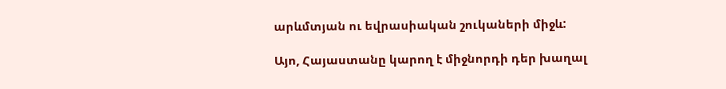արևմտյան ու եվրասիական շուկաների միջև:

Այո, Հայաստանը կարող է միջնորդի դեր խաղալ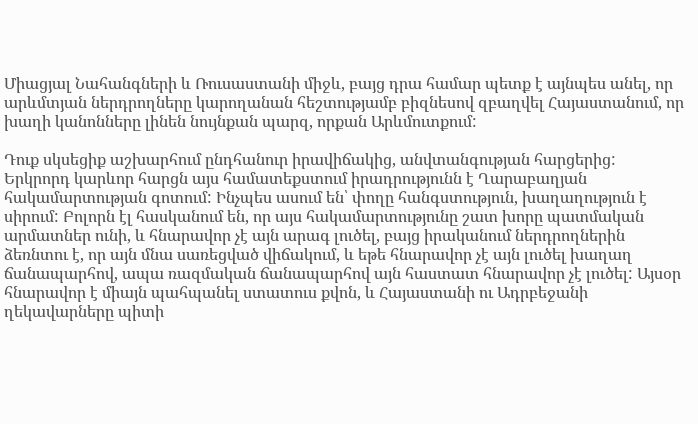Միացյալ Նահանգների և Ռուսաստանի միջև, բայց դրա համար պետք է այնպես անել, որ արևմտյան ներդրողները կարողանան հեշտությամբ բիզնեսով զբաղվել Հայաստանում, որ խաղի կանոնները լինեն նույնքան պարզ, որքան Արևմուտքում:

Դուք սկսեցիք աշխարհում ընդհանուր իրավիճակից, անվտանգության հարցերից: Երկրորդ կարևոր հարցն այս համատեքստում իրադրությունն է Ղարաբաղյան հակամարտության գոտում: Ինչպես ասում են՝ փողը հանգստություն, խաղաղություն է սիրում: Բոլորն էլ հասկանում են, որ այս հակամարտությունը շատ խորը պատմական արմատներ ունի, և հնարավոր չէ այն արագ լուծել, բայց իրականում ներդրողներին ձեռնտու է, որ այն մնա սառեցված վիճակում, և եթե հնարավոր չէ այն լուծել խաղաղ ճանապարհով, ապա ռազմական ճանապարհով այն հաստատ հնարավոր չէ լուծել: Այսօր հնարավոր է միայն պահպանել ստատուս քվոն, և Հայաստանի ու Ադրբեջանի ղեկավարները պիտի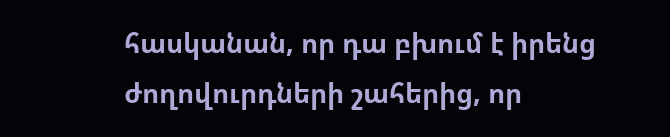հասկանան, որ դա բխում է իրենց ժողովուրդների շահերից, որ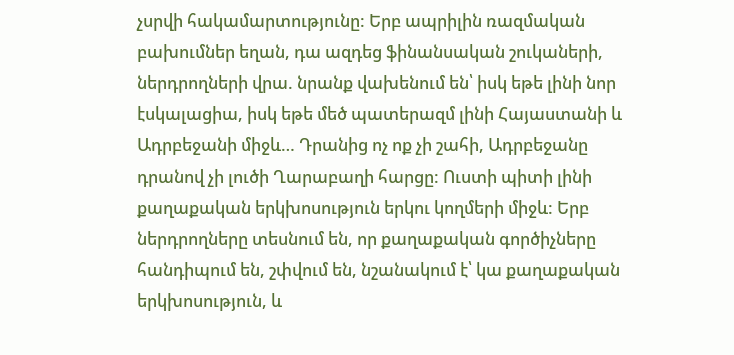չսրվի հակամարտությունը: Երբ ապրիլին ռազմական բախումներ եղան, դա ազդեց ֆինանսական շուկաների, ներդրողների վրա. նրանք վախենում են՝ իսկ եթե լինի նոր էսկալացիա, իսկ եթե մեծ պատերազմ լինի Հայաստանի և Ադրբեջանի միջև… Դրանից ոչ ոք չի շահի, Ադրբեջանը դրանով չի լուծի Ղարաբաղի հարցը: Ուստի պիտի լինի քաղաքական երկխոսություն երկու կողմերի միջև: Երբ ներդրողները տեսնում են, որ քաղաքական գործիչները հանդիպում են, շփվում են, նշանակում է՝ կա քաղաքական երկխոսություն, և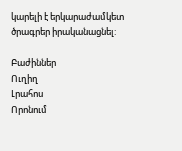կարելի է երկարաժամկետ ծրագրեր իրականացնել:

Բաժիններ
Ուղիղ
Լրահոս
Որոնում